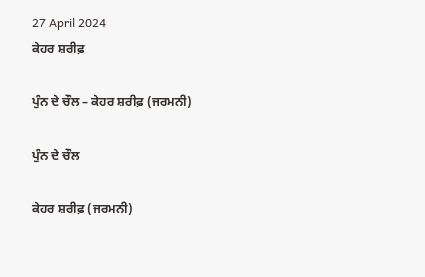27 April 2024
ਕੇਹਰ ਸ਼ਰੀਫ਼

ਪੁੰਨ ਦੇ ਚੌਲ – ਕੇਹਰ ਸ਼ਰੀਫ਼ (ਜਰਮਨੀ)

ਪੁੰਨ ਦੇ ਚੌਲ

ਕੇਹਰ ਸ਼ਰੀਫ਼ (ਜਰਮਨੀ)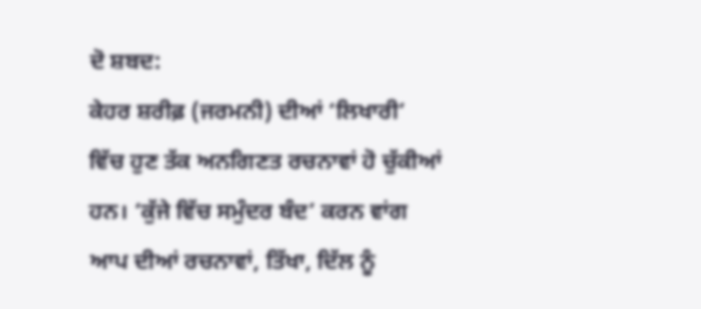ਦੋ ਸ਼ਬਦ:
ਕੇਹਰ ਸ਼ਰੀਫ਼ (ਜਰਮਨੀ) ਦੀਆਂ ‘ਲਿਖਾਰੀ’ ਵਿੱਚ ਹੁਣ ਤੱਕ ਅਨਗਿਣਤ ਰਚਨਾਵਾਂ ਹੋ ਚੁੱਕੀਆਂ ਹਨ। ‘ਕੁੱਜੇ ਵਿੱਚ ਸਮੁੰਦਰ ਬੰਦ’ ਕਰਨ ਵਾਂਗ ਆਪ ਦੀਆਂ ਰਚਨਾਵਾਂ, ਤਿੱਖਾ, ਦਿੱਲ ਨੂੰ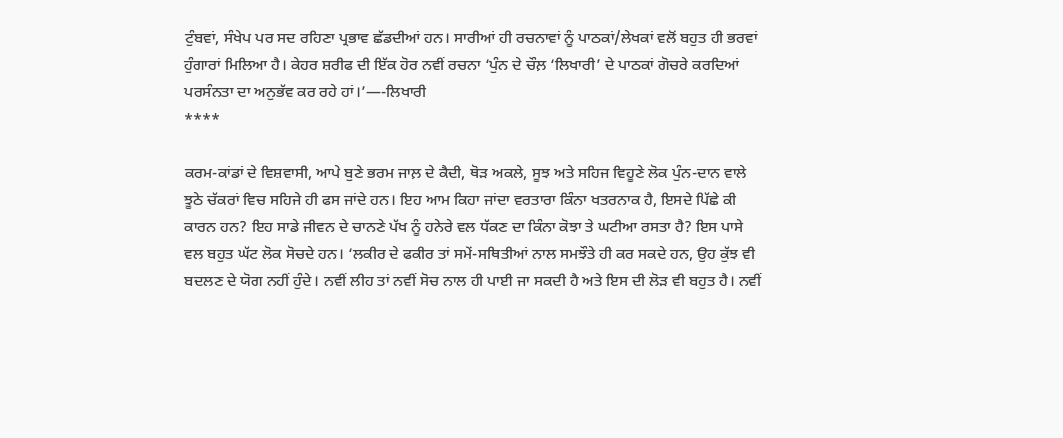ਟੁੰਬਵਾਂ, ਸੰਖੇਪ ਪਰ ਸਦ ਰਹਿਣਾ ਪ੍ਰਭਾਵ ਛੱਡਦੀਆਂ ਹਨ। ਸਾਰੀਆਂ ਹੀ ਰਚਨਾਵਾਂ ਨੂੰ ਪਾਠਕਾਂ/ਲੇਖਕਾਂ ਵਲੋਂ ਬਹੁਤ ਹੀ ਭਰਵਾਂ ਹੁੰਗਾਰਾਂ ਮਿਲਿਆ ਹੈ। ਕੇਹਰ ਸ਼ਰੀਫ ਦੀ ਇੱਕ ਹੋਰ ਨਵੀਂ ਰਚਨਾ ‘ਪੁੰਨ ਦੇ ਚੌਲ਼ ‘ਲਿਖਾਰੀ’ ਦੇ ਪਾਠਕਾਂ ਗੋਚਰੇ ਕਰਦਿਆਂ ਪਰਸੰਨਤਾ ਦਾ ਅਨੁਭੱਵ ਕਰ ਰਹੇ ਹਾਂ।’—-ਲਿਖਾਰੀ
****

ਕਰਮ-ਕਾਂਡਾਂ ਦੇ ਵਿਸ਼ਵਾਸੀ, ਆਪੇ ਬੁਣੇ ਭਰਮ ਜਾਲ਼ ਦੇ ਕੈਦੀ, ਥੋੜ ਅਕਲੇ, ਸੂਝ ਅਤੇ ਸਹਿਜ ਵਿਹੂਣੇ ਲੋਕ ਪੁੰਨ-ਦਾਨ ਵਾਲੇ ਝੂਠੇ ਚੱਕਰਾਂ ਵਿਚ ਸਹਿਜੇ ਹੀ ਫਸ ਜਾਂਦੇ ਹਨ। ਇਹ ਆਮ ਕਿਹਾ ਜਾਂਦਾ ਵਰਤਾਰਾ ਕਿੰਨਾ ਖਤਰਨਾਕ ਹੈ, ਇਸਦੇ ਪਿੱਛੇ ਕੀ ਕਾਰਨ ਹਨ? ਇਹ ਸਾਡੇ ਜੀਵਨ ਦੇ ਚਾਨਣੇ ਪੱਖ ਨੂੰ ਹਨੇਰੇ ਵਲ ਧੱਕਣ ਦਾ ਕਿੰਨਾ ਕੋਝਾ ਤੇ ਘਟੀਆ ਰਸਤਾ ਹੈ? ਇਸ ਪਾਸੇ ਵਲ ਬਹੁਤ ਘੱਟ ਲੋਕ ਸੋਚਦੇ ਹਨ। ‘ਲਕੀਰ ਦੇ ਫਕੀਰ ਤਾਂ ਸਮੇਂ-ਸਥਿਤੀਆਂ ਨਾਲ ਸਮਝੌਤੇ ਹੀ ਕਰ ਸਕਦੇ ਹਨ, ਉਹ ਕੁੱਝ ਵੀ ਬਦਲਣ ਦੇ ਯੋਗ ਨਹੀਂ ਹੁੰਦੇ। ਨਵੀਂ ਲੀਹ ਤਾਂ ਨਵੀਂ ਸੋਚ ਨਾਲ ਹੀ ਪਾਈ ਜਾ ਸਕਦੀ ਹੈ ਅਤੇ ਇਸ ਦੀ ਲੋੜ ਵੀ ਬਹੁਤ ਹੈ। ਨਵੀਂ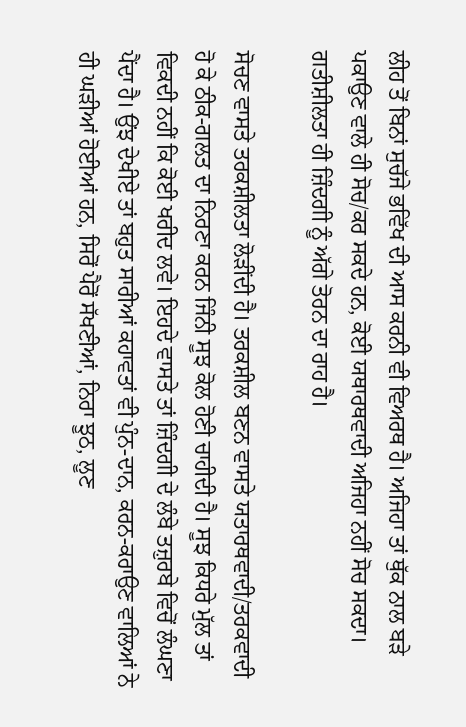ਲੀਹ ਤੋਂ ਬਿਨਾਂ ਸੁਚੱਜੇ ਭਵਿੱਖ ਦੀ ਆਸ ਕਰਨੀ ਵੀ ਵਿਅਰਥ ਹੈ। ਅਜਿਹਾ ਤਾਂ ਥੁੱਕ ਨਾਲ ਬੜੇ ਪਕਾਉਣ ਵਾਲੇ ਹੀ ਸੋਚ/ਕਰ ਸਕਦੇ ਹਨ, ਕੋਈ ਯਥਾਰਥਵਾਦੀ ਅਜਿਹਾ ਨਹੀਂ ਸੋਚ ਸਕਦਾ। ਗਤੀਸ਼ੀਲਤਾ ਹੀ ਜ਼ਿੰਦਗੀ ਨੂੰ ਅੱਗੇ ਤੋਰਨ ਦਾ ਰਾਹ ਹੈ।

ਸੋਚਣ ਵਾਸਤੇ ਤਰਕਸ਼ੀਲਤਾ ਲੋੜੀਂਦੀ ਹੈ। ਤਰਕਸ਼ੀਲ ਬਣਨ ਵਾਸਤੇ ਯਤਾਰਥਵਾਦੀ/ਤਰਕਵਾਦੀ ਹੋ ਕੇ ਠੀਕ-ਗਲਤ ਦਾ ਨਿਰਣਾ ਕਰਨ ਜਿੰਨੀ ਸੂਝ ਕੋਲ ਹੋਣੀ ਚਾਹੀਦੀ ਹੈ। ਸੂਝ ਕਿਧਰੇ ਮੁੱਲ ਤਾਂ ਵਿਕਦੀ ਨਹੀਂ ਕਿ ਕੋਈ ਖਰੀਦ ਲਵੇ। ਇਹਦੇ ਵਾਸਤੇ ਤਾਂ ਜ਼ਿੰਦਗੀ ਦੇ ਲੰਬੇ ਤਜ਼ੁਰਬੇ ਵਿਚੋਂ ਲੰਘਣਾ ਪੈਂਦਾ ਹੈ। ਉਂਝ ਦੇਖੀਏ ਤਾਂ ਬਹੁਤ ਸਾਰੀਆਂ ਕਹਾਵਤਾਂ ਵੀ ਪੁੰਨ-ਦਾਨ, ਕਰਨ-ਕਰਾਉਣ ਵਾਲਿਆਂ ਨੇ ਹੀ ਘੜੀਆਂ ਹੋਈਆਂ ਹਨ, ਸਿਰੋਂ ਪੈਰੋਂ ਸੱਖਣੀਆਂ, ਨਿਰਾ ਝੂਠ, ਲੂਣ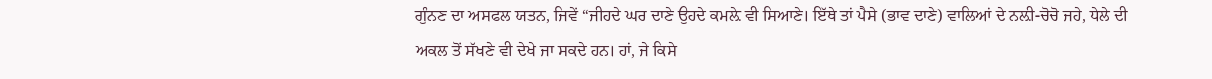ਗੁੰਨਣ ਦਾ ਅਸਫਲ ਯਤਨ, ਜਿਵੇਂ “ਜੀਹਦੇ ਘਰ ਦਾਣੇ ਉਹਦੇ ਕਮਲ਼ੇ ਵੀ ਸਿਆਣੇ। ਇੱਥੇ ਤਾਂ ਪੈਸੇ (ਭਾਵ ਦਾਣੇ) ਵਾਲਿਆਂ ਦੇ ਨਲ਼ੀ-ਚੋਚੋ ਜਹੇ, ਧੇਲੇ ਦੀ ਅਕਲ ਤੋਂ ਸੱਖਣੇ ਵੀ ਦੇਖੇ ਜਾ ਸਕਦੇ ਹਨ। ਹਾਂ, ਜੇ ਕਿਸੇ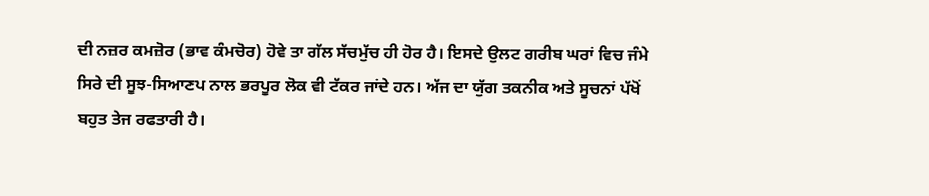ਦੀ ਨਜ਼ਰ ਕਮਜ਼ੋਰ (ਭਾਵ ਕੰਮਚੋਰ) ਹੋਵੇ ਤਾ ਗੱਲ ਸੱਚਮੁੱਚ ਹੀ ਹੋਰ ਹੈ। ਇਸਦੇ ਉਲਟ ਗਰੀਬ ਘਰਾਂ ਵਿਚ ਜੰਮੇ ਸਿਰੇ ਦੀ ਸੂਝ-ਸਿਆਣਪ ਨਾਲ ਭਰਪੂਰ ਲੋਕ ਵੀ ਟੱਕਰ ਜਾਂਦੇ ਹਨ। ਅੱਜ ਦਾ ਯੁੱਗ ਤਕਨੀਕ ਅਤੇ ਸੂਚਨਾਂ ਪੱਖੋਂ ਬਹੁਤ ਤੇਜ ਰਫਤਾਰੀ ਹੈ।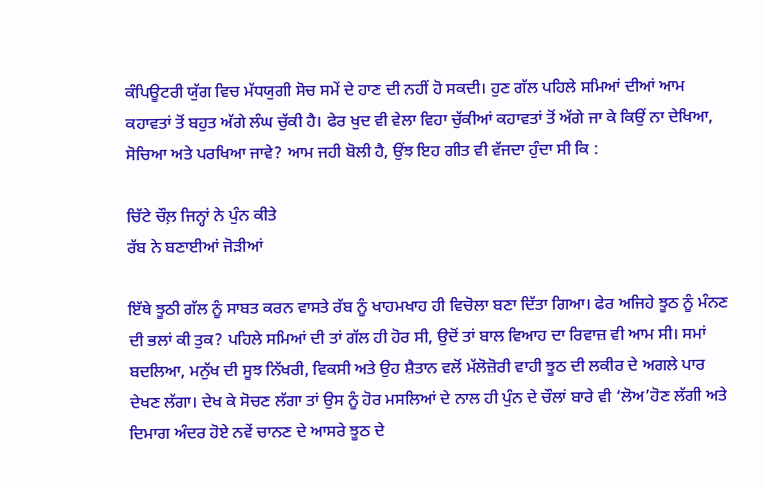ਕੰਪਿਊਟਰੀ ਯੁੱਗ ਵਿਚ ਮੱਧਯੁਗੀ ਸੋਚ ਸਮੇਂ ਦੇ ਹਾਣ ਦੀ ਨਹੀਂ ਹੋ ਸਕਦੀ। ਹੁਣ ਗੱਲ ਪਹਿਲੇ ਸਮਿਆਂ ਦੀਆਂ ਆਮ ਕਹਾਵਤਾਂ ਤੋਂ ਬਹੁਤ ਅੱਗੇ ਲੰਘ ਚੁੱਕੀ ਹੈ। ਫੇਰ ਖੁਦ ਵੀ ਵੇਲਾ ਵਿਹਾ ਚੁੱਕੀਆਂ ਕਹਾਵਤਾਂ ਤੋਂ ਅੱਗੇ ਜਾ ਕੇ ਕਿਉਂ ਨਾ ਦੇਖਿਆ, ਸੋਚਿਆ ਅਤੇ ਪਰਖਿਆ ਜਾਵੇ? ਆਮ ਜਹੀ ਬੋਲੀ ਹੈ, ਉਂਝ ਇਹ ਗੀਤ ਵੀ ਵੱਜਦਾ ਹੁੰਦਾ ਸੀ ਕਿ :

ਚਿੱਟੇ ਚੌਲ਼ ਜਿਨ੍ਹਾਂ ਨੇ ਪੁੰਨ ਕੀਤੇ
ਰੱਬ ਨੇ ਬਣਾਈਆਂ ਜੋੜੀਆਂ

ਇੱਥੇ ਝੂਠੀ ਗੱਲ ਨੂੰ ਸਾਬਤ ਕਰਨ ਵਾਸਤੇ ਰੱਬ ਨੂੰ ਖਾਹਮਖਾਹ ਹੀ ਵਿਚੋਲਾ ਬਣਾ ਦਿੱਤਾ ਗਿਆ। ਫੇਰ ਅਜਿਹੇ ਝੂਠ ਨੂੰ ਮੰਨਣ ਦੀ ਭਲਾਂ ਕੀ ਤੁਕ? ਪਹਿਲੇ ਸਮਿਆਂ ਦੀ ਤਾਂ ਗੱਲ ਹੀ ਹੋਰ ਸੀ, ਉਦੋਂ ਤਾਂ ਬਾਲ ਵਿਆਹ ਦਾ ਰਿਵਾਜ਼ ਵੀ ਆਮ ਸੀ। ਸਮਾਂ ਬਦਲਿਆ, ਮਨੁੱਖ ਦੀ ਸੂਝ ਨਿੱਖਰੀ, ਵਿਕਸੀ ਅਤੇ ਉਹ ਸ਼ੈਤਾਨ ਵਲੋਂ ਮੱਲੋਜ਼ੋਰੀ ਵਾਹੀ ਝੂਠ ਦੀ ਲਕੀਰ ਦੇ ਅਗਲੇ ਪਾਰ ਦੇਖਣ ਲੱਗਾ। ਦੇਖ ਕੇ ਸੋਚਣ ਲੱਗਾ ਤਾਂ ਉਸ ਨੂੰ ਹੋਰ ਮਸਲਿਆਂ ਦੇ ਨਾਲ ਹੀ ਪੁੰਨ ਦੇ ਚੌਲਾਂ ਬਾਰੇ ਵੀ ‘ਲੋਅ’ਹੋਣ ਲੱਗੀ ਅਤੇ ਦਿਮਾਗ ਅੰਦਰ ਹੋਏ ਨਵੇਂ ਚਾਨਣ ਦੇ ਆਸਰੇ ਝੂਠ ਦੇ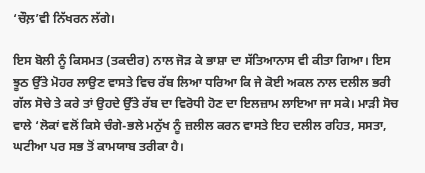‘ਚੌਲ਼’ਵੀ ਨਿੱਖਰਨ ਲੱਗੇ।

ਇਸ ਬੋਲੀ ਨੂੰ ਕਿਸਮਤ (ਤਕਦੀਰ) ਨਾਲ ਜੋੜ ਕੇ ਭਾਸ਼ਾ ਦਾ ਸੱਤਿਆਨਾਸ ਵੀ ਕੀਤਾ ਗਿਆ। ਇਸ ਝੂਠ ਉੱਤੇ ਮੋਹਰ ਲਾਉਣ ਵਾਸਤੇ ਵਿਚ ਰੱਬ ਲਿਆ ਧਰਿਆ ਕਿ ਜੇ ਕੋਈ ਅਕਲ ਨਾਲ ਦਲੀਲ ਭਰੀ ਗੱਲ ਸੋਚੇ ਤੇ ਕਰੇ ਤਾਂ ਉਹਦੇ ਉੱਤੇ ਰੱਬ ਦਾ ਵਿਰੋਧੀ ਹੋਣ ਦਾ ਇਲਜ਼ਾਮ ਲਾਇਆ ਜਾ ਸਕੇ। ਮਾੜੀ ਸੋਚ ਵਾਲੇ ‘ਲੋਕਾਂ ਵਲੋਂ ਕਿਸੇ ਚੰਗੇ-ਭਲੇ ਮਨੁੱਖ ਨੂੰ ਜ਼ਲੀਲ ਕਰਨ ਵਾਸਤੇ ਇਹ ਦਲੀਲ ਰਹਿਤ, ਸਸਤਾ, ਘਟੀਆ ਪਰ ਸਭ ਤੋਂ ਕਾਮਯਾਬ ਤਰੀਕਾ ਹੈ।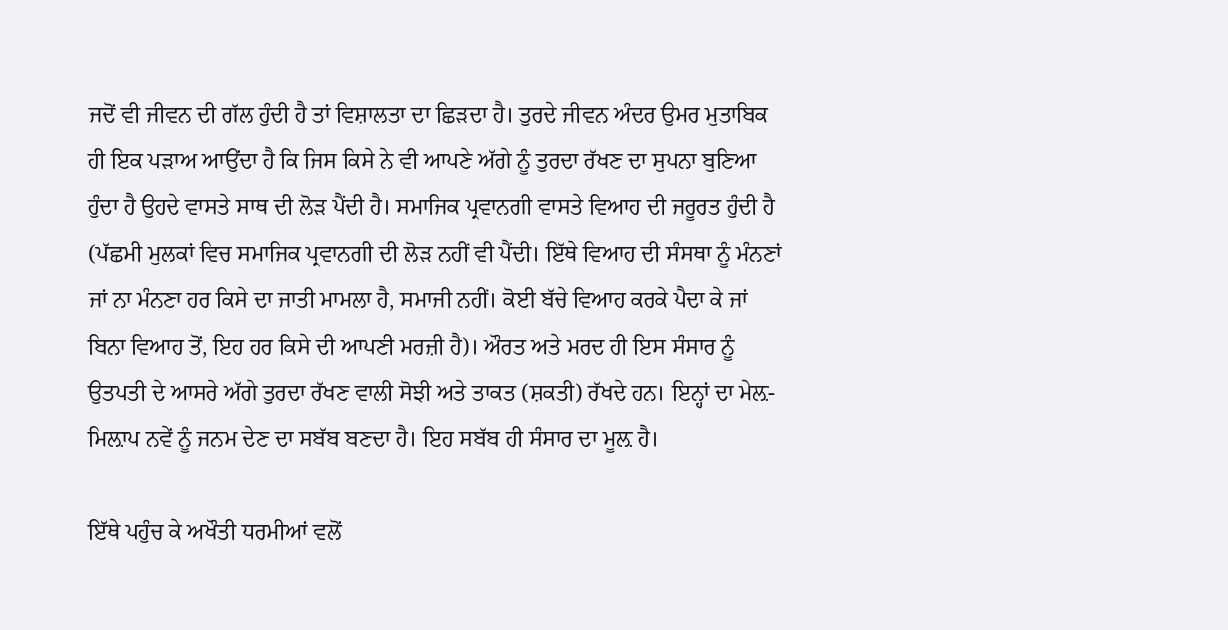ਜਦੋਂ ਵੀ ਜੀਵਨ ਦੀ ਗੱਲ ਹੁੰਦੀ ਹੈ ਤਾਂ ਵਿਸ਼ਾਲਤਾ ਦਾ ਛਿੜਦਾ ਹੈ। ਤੁਰਦੇ ਜੀਵਨ ਅੰਦਰ ਉਮਰ ਮੁਤਾਬਿਕ ਹੀ ਇਕ ਪੜਾਅ ਆਉਂਦਾ ਹੈ ਕਿ ਜਿਸ ਕਿਸੇ ਨੇ ਵੀ ਆਪਣੇ ਅੱਗੇ ਨੂੰ ਤੁਰਦਾ ਰੱਖਣ ਦਾ ਸੁਪਨਾ ਬੁਣਿਆ ਹੁੰਦਾ ਹੈ ਉਹਦੇ ਵਾਸਤੇ ਸਾਥ ਦੀ ਲੋੜ ਪੈਂਦੀ ਹੈ। ਸਮਾਜਿਕ ਪ੍ਰਵਾਨਗੀ ਵਾਸਤੇ ਵਿਆਹ ਦੀ ਜਰੂਰਤ ਹੁੰਦੀ ਹੈ (ਪੱਛਮੀ ਮੁਲਕਾਂ ਵਿਚ ਸਮਾਜਿਕ ਪ੍ਰਵਾਨਗੀ ਦੀ ਲੋੜ ਨਹੀਂ ਵੀ ਪੈਂਦੀ। ਇੱਥੇ ਵਿਆਹ ਦੀ ਸੰਸਥਾ ਨੂੰ ਮੰਨਣਾਂ ਜਾਂ ਨਾ ਮੰਨਣਾ ਹਰ ਕਿਸੇ ਦਾ ਜਾਤੀ ਮਾਮਲਾ ਹੈ, ਸਮਾਜੀ ਨਹੀਂ। ਕੋਈ ਬੱਚੇ ਵਿਆਹ ਕਰਕੇ ਪੈਦਾ ਕੇ ਜਾਂ ਬਿਨਾ ਵਿਆਹ ਤੋਂ, ਇਹ ਹਰ ਕਿਸੇ ਦੀ ਆਪਣੀ ਮਰਜ਼ੀ ਹੈ)। ਔਰਤ ਅਤੇ ਮਰਦ ਹੀ ਇਸ ਸੰਸਾਰ ਨੂੰ ਉਤਪਤੀ ਦੇ ਆਸਰੇ ਅੱਗੇ ਤੁਰਦਾ ਰੱਖਣ ਵਾਲੀ ਸੋਝੀ ਅਤੇ ਤਾਕਤ (ਸ਼ਕਤੀ) ਰੱਖਦੇ ਹਨ। ਇਨ੍ਹਾਂ ਦਾ ਮੇਲ਼-ਮਿਲ਼ਾਪ ਨਵੇਂ ਨੂੰ ਜਨਮ ਦੇਣ ਦਾ ਸਬੱਬ ਬਣਦਾ ਹੈ। ਇਹ ਸਬੱਬ ਹੀ ਸੰਸਾਰ ਦਾ ਮੂਲ਼ ਹੈ।

ਇੱਥੇ ਪਹੁੰਚ ਕੇ ਅਖੌਤੀ ਧਰਮੀਆਂ ਵਲੋਂ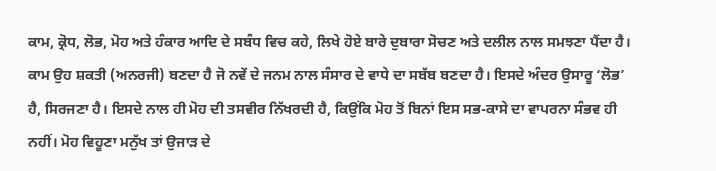ਕਾਮ, ਕ੍ਰੋਧ, ਲੋਭ, ਮੋਹ ਅਤੇ ਹੰਕਾਰ ਆਦਿ ਦੇ ਸਬੰਧ ਵਿਚ ਕਹੇ, ਲਿਖੇ ਹੋਏ ਬਾਰੇ ਦੁਬਾਰਾ ਸੋਚਣ ਅਤੇ ਦਲੀਲ ਨਾਲ ਸਮਝਣਾ ਪੈਂਦਾ ਹੈ। ਕਾਮ ਉਹ ਸ਼ਕਤੀ (ਅਨਰਜੀ) ਬਣਦਾ ਹੈ ਜੋ ਨਵੇਂ ਦੇ ਜਨਮ ਨਾਲ ਸੰਸਾਰ ਦੇ ਵਾਧੇ ਦਾ ਸਬੱਬ ਬਣਦਾ ਹੈ। ਇਸਦੇ ਅੰਦਰ ਉਸਾਰੂ ‘ਲੋਭ’ ਹੈ, ਸਿਰਜਣਾ ਹੈ। ਇਸਦੇ ਨਾਲ ਹੀ ਮੋਹ ਦੀ ਤਸਵੀਰ ਨਿੱਖਰਦੀ ਹੈ, ਕਿਉਂਕਿ ਮੋਹ ਤੋਂ ਬਿਨਾਂ ਇਸ ਸਭ-ਕਾਸੇ ਦਾ ਵਾਪਰਨਾ ਸੰਭਵ ਹੀ ਨਹੀਂ। ਮੋਹ ਵਿਹੂਣਾ ਮਨੁੱਖ ਤਾਂ ਉਜਾੜ ਦੇ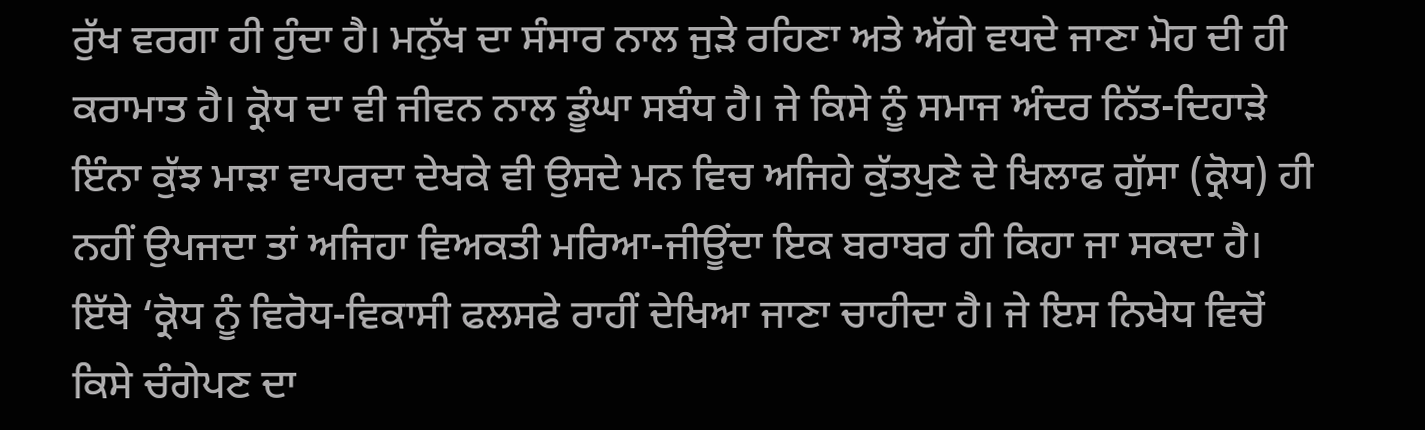ਰੁੱਖ ਵਰਗਾ ਹੀ ਹੁੰਦਾ ਹੈ। ਮਨੁੱਖ ਦਾ ਸੰਸਾਰ ਨਾਲ ਜੁੜੇ ਰਹਿਣਾ ਅਤੇ ਅੱਗੇ ਵਧਦੇ ਜਾਣਾ ਮੋਹ ਦੀ ਹੀ ਕਰਾਮਾਤ ਹੈ। ਕ੍ਰੋਧ ਦਾ ਵੀ ਜੀਵਨ ਨਾਲ ਡੂੰਘਾ ਸਬੰਧ ਹੈ। ਜੇ ਕਿਸੇ ਨੂੰ ਸਮਾਜ ਅੰਦਰ ਨਿੱਤ-ਦਿਹਾੜੇ ਇੰਨਾ ਕੁੱਝ ਮਾੜਾ ਵਾਪਰਦਾ ਦੇਖਕੇ ਵੀ ਉਸਦੇ ਮਨ ਵਿਚ ਅਜਿਹੇ ਕੁੱਤਪੁਣੇ ਦੇ ਖਿਲਾਫ ਗੁੱਸਾ (ਕ੍ਰੋਧ) ਹੀ ਨਹੀਂ ਉਪਜਦਾ ਤਾਂ ਅਜਿਹਾ ਵਿਅਕਤੀ ਮਰਿਆ-ਜੀਊਂਦਾ ਇਕ ਬਰਾਬਰ ਹੀ ਕਿਹਾ ਜਾ ਸਕਦਾ ਹੈ। ਇੱਥੇ ‘ਕ੍ਰੋਧ ਨੂੰ ਵਿਰੋਧ-ਵਿਕਾਸੀ ਫਲਸਫੇ ਰਾਹੀਂ ਦੇਖਿਆ ਜਾਣਾ ਚਾਹੀਦਾ ਹੈ। ਜੇ ਇਸ ਨਿਖੇਧ ਵਿਚੋਂ ਕਿਸੇ ਚੰਗੇਪਣ ਦਾ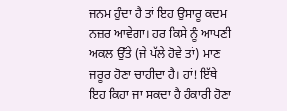ਜਨਮ ਹੁੰਦਾ ਹੈ ਤਾਂ ਇਹ ਉਸਾਰੂ ਕਦਮ ਨਜ਼ਰ ਆਵੇਗਾ। ਹਰ ਕਿਸੇ ਨੂੰ ਆਪਣੀ ਅਕਲ ਉੱਤੇ (ਜੇ ਪੱਲੇ ਹੋਵੇ ਤਾਂ) ਮਾਣ ਜਰੂਰ ਹੋਣਾ ਚਾਹੀਦਾ ਹੈ। ਹਾਂ! ਇੱਥੇ ਇਹ ਕਿਹਾ ਜਾ ਸਕਦਾ ਹੈ ਹੰਕਾਰੀ ਹੋਣਾ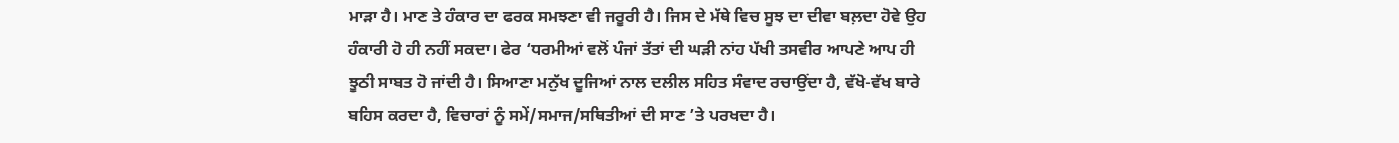ਮਾੜਾ ਹੈ। ਮਾਣ ਤੇ ਹੰਕਾਰ ਦਾ ਫਰਕ ਸਮਝਣਾ ਵੀ ਜਰੂਰੀ ਹੈ। ਜਿਸ ਦੇ ਮੱਥੇ ਵਿਚ ਸੂਝ ਦਾ ਦੀਵਾ ਬਲ਼ਦਾ ਹੋਵੇ ਉਹ ਹੰਕਾਰੀ ਹੋ ਹੀ ਨਹੀਂ ਸਕਦਾ। ਫੇਰ ‘ਧਰਮੀਆਂ ਵਲੋਂ ਪੰਜਾਂ ਤੱਤਾਂ ਦੀ ਘੜੀ ਨਾਂਹ ਪੱਖੀ ਤਸਵੀਰ ਆਪਣੇ ਆਪ ਹੀ ਝੂਠੀ ਸਾਬਤ ਹੋ ਜਾਂਦੀ ਹੈ। ਸਿਆਣਾ ਮਨੁੱਖ ਦੂਜਿਆਂ ਨਾਲ ਦਲੀਲ ਸਹਿਤ ਸੰਵਾਦ ਰਚਾਉਂਦਾ ਹੈ, ਵੱਖੋ-ਵੱਖ ਬਾਰੇ ਬਹਿਸ ਕਰਦਾ ਹੈ, ਵਿਚਾਰਾਂ ਨੂੰ ਸਮੇਂ/ਸਮਾਜ/ਸਥਿਤੀਆਂ ਦੀ ਸਾਣ ’ਤੇ ਪਰਖਦਾ ਹੈ।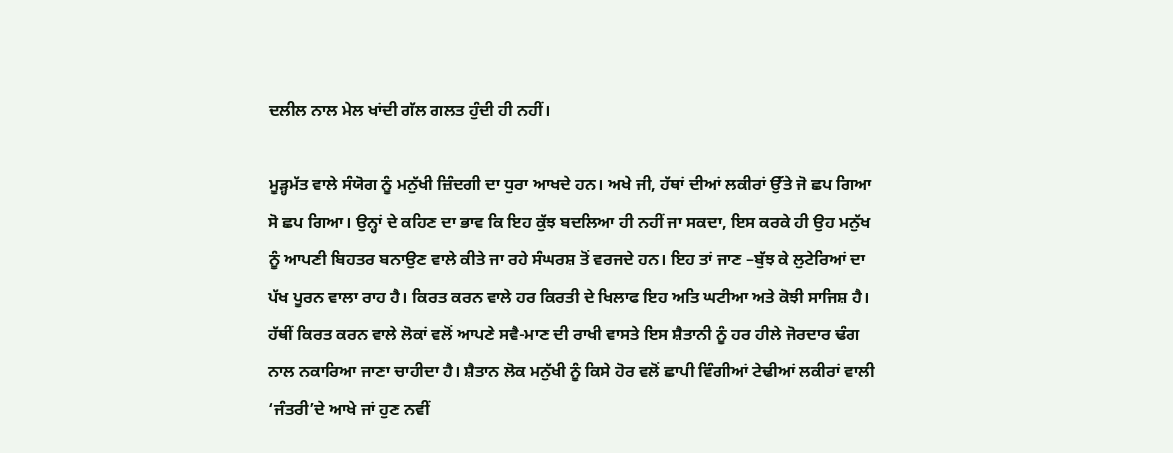ਦਲੀਲ ਨਾਲ ਮੇਲ ਖਾਂਦੀ ਗੱਲ ਗਲਤ ਹੁੰਦੀ ਹੀ ਨਹੀਂ।

ਮੂੜ੍ਹਮੱਤ ਵਾਲੇ ਸੰਯੋਗ ਨੂੰ ਮਨੁੱਖੀ ਜ਼ਿੰਦਗੀ ਦਾ ਧੁਰਾ ਆਖਦੇ ਹਨ। ਅਖੇ ਜੀ, ਹੱਥਾਂ ਦੀਆਂ ਲਕੀਰਾਂ ਉੱਤੇ ਜੋ ਛਪ ਗਿਆ ਸੋ ਛਪ ਗਿਆ। ਉਨ੍ਹਾਂ ਦੇ ਕਹਿਣ ਦਾ ਭਾਵ ਕਿ ਇਹ ਕੁੱਝ ਬਦਲਿਆ ਹੀ ਨਹੀਂ ਜਾ ਸਕਦਾ, ਇਸ ਕਰਕੇ ਹੀ ਉਹ ਮਨੁੱਖ ਨੂੰ ਆਪਣੀ ਬਿਹਤਰ ਬਨਾਉਣ ਵਾਲੇ ਕੀਤੇ ਜਾ ਰਹੇ ਸੰਘਰਸ਼ ਤੋਂ ਵਰਜਦੇ ਹਨ। ਇਹ ਤਾਂ ਜਾਣ –ਬੁੱਝ ਕੇ ਲੁਟੇਰਿਆਂ ਦਾ ਪੱਖ ਪੂਰਨ ਵਾਲਾ ਰਾਹ ਹੈ। ਕਿਰਤ ਕਰਨ ਵਾਲੇ ਹਰ ਕਿਰਤੀ ਦੇ ਖਿਲਾਫ ਇਹ ਅਤਿ ਘਟੀਆ ਅਤੇ ਕੋਝੀ ਸਾਜਿਸ਼ ਹੈ। ਹੱਥੀਂ ਕਿਰਤ ਕਰਨ ਵਾਲੇ ਲੋਕਾਂ ਵਲੋਂ ਆਪਣੇ ਸਵੈ-ਮਾਣ ਦੀ ਰਾਖੀ ਵਾਸਤੇ ਇਸ ਸ਼ੈਤਾਨੀ ਨੂੰ ਹਰ ਹੀਲੇ ਜੋਰਦਾਰ ਢੰਗ ਨਾਲ ਨਕਾਰਿਆ ਜਾਣਾ ਚਾਹੀਦਾ ਹੈ। ਸ਼ੈਤਾਨ ਲੋਕ ਮਨੁੱਖੀ ਨੂੰ ਕਿਸੇ ਹੋਰ ਵਲੋਂ ਛਾਪੀ ਵਿੰਗੀਆਂ ਟੇਢੀਆਂ ਲਕੀਰਾਂ ਵਾਲੀ ‘ਜੰਤਰੀ’ਦੇ ਆਖੇ ਜਾਂ ਹੁਣ ਨਵੀਂ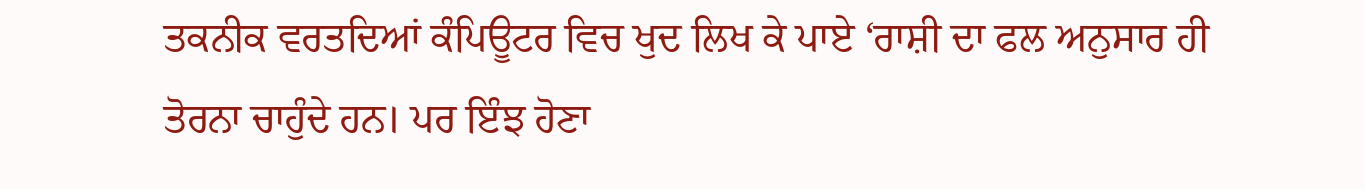ਤਕਨੀਕ ਵਰਤਦਿਆਂ ਕੰਪਿਊਟਰ ਵਿਚ ਖੁਦ ਲਿਖ ਕੇ ਪਾਏ ‘ਰਾਸ਼ੀ ਦਾ ਫਲ ਅਨੁਸਾਰ ਹੀ ਤੋਰਨਾ ਚਾਹੁੰਦੇ ਹਨ। ਪਰ ਇੰਝ ਹੋਣਾ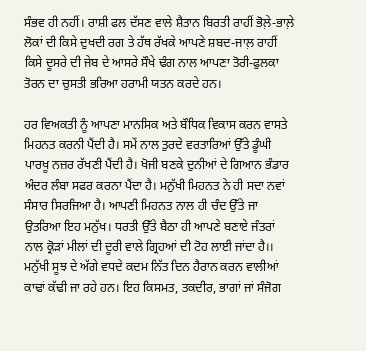ਸੰਭਵ ਹੀ ਨਹੀਂ। ਰਾਸ਼ੀ ਫਲ ਦੱਸਣ ਵਾਲੇ ਸ਼ੈਤਾਨ ਬਿਰਤੀ ਰਾਹੀਂ ਭੋਲ਼ੇ-ਭਾਲ਼ੇ ਲੋਕਾਂ ਦੀ ਕਿਸੇ ਦੁਖਦੀ ਰਗ ਤੇ ਹੱਥ ਰੱਖਕੇ ਆਪਣੇ ਸ਼ਬਦ-ਜਾਲ਼ ਰਾਹੀਂ ਕਿਸੇ ਦੂਸਰੇ ਦੀ ਜੇਬ ਦੇ ਆਸਰੇ ਸੌਖੇ ਢੰਗ ਨਾਲ ਆਪਣਾ ਤੋਰੀ-ਫੁਲਕਾ ਤੋਰਨ ਦਾ ਚੁਸਤੀ ਭਰਿਆ ਹਰਾਮੀ ਯਤਨ ਕਰਦੇ ਹਨ।

ਹਰ ਵਿਅਕਤੀ ਨੂੰ ਆਪਣਾ ਮਾਨਸਿਕ ਅਤੇ ਬੌਧਿਕ ਵਿਕਾਸ ਕਰਨ ਵਾਸਤੇ ਮਿਹਨਤ ਕਰਨੀ ਪੈਂਦੀ ਹੈ। ਸਮੇਂ ਨਾਲ ਤੁਰਦੇ ਵਰਤਾਰਿਆਂ ਉੱਤੇ ਡੂੰਘੀ ਪਾਰਖੂ ਨਜ਼ਰ ਰੱਖਣੀ ਪੈਂਦੀ ਹੈ। ਖੋਜੀ ਬਣਕੇ ਦੁਨੀਆਂ ਦੇ ਗਿਆਨ ਭੰਡਾਰ ਅੰਦਰ ਲੰਬਾ ਸਫਰ ਕਰਨਾ ਪੈਂਦਾ ਹੈ। ਮਨੁੱਖੀ ਮਿਹਨਤ ਨੇ ਹੀ ਸਦਾ ਨਵਾਂ ਸੰਸਾਰ ਸਿਰਜਿਆ ਹੈ। ਆਪਣੀ ਮਿਹਨਤ ਨਾਲ ਹੀ ਚੰਦ ਉੱਤੇ ਜਾ ਉਤਰਿਆ ਇਹ ਮਨੁੱਖ। ਧਰਤੀ ਉੱਤੇ ਬੈਠਾ ਹੀ ਆਪਣੇ ਬਣਾਏ ਜੰਤਰਾਂ ਨਾਲ ਕ੍ਰੋੜਾਂ ਮੀਲਾਂ ਦੀ ਦੂਰੀ ਵਾਲੇ ਗ੍ਰਿਹਆਂ ਦੀ ਟੋਹ ਲਾਈ ਜਾਂਦਾ ਹੈ।। ਮਨੁੱਖੀ ਸੂਝ ਦੇ ਅੱਗੇ ਵਧਦੇ ਕਦਮ ਨਿੱਤ ਦਿਨ ਹੈਰਾਨ ਕਰਨ ਵਾਲੀਆਂ ਕਾਢਾਂ ਕੱਢੀ ਜਾ ਰਹੇ ਹਨ। ਇਹ ਕਿਸਮਤ, ਤਕਦੀਰ, ਭਾਗਾਂ ਜਾਂ ਸੰਜੋਗ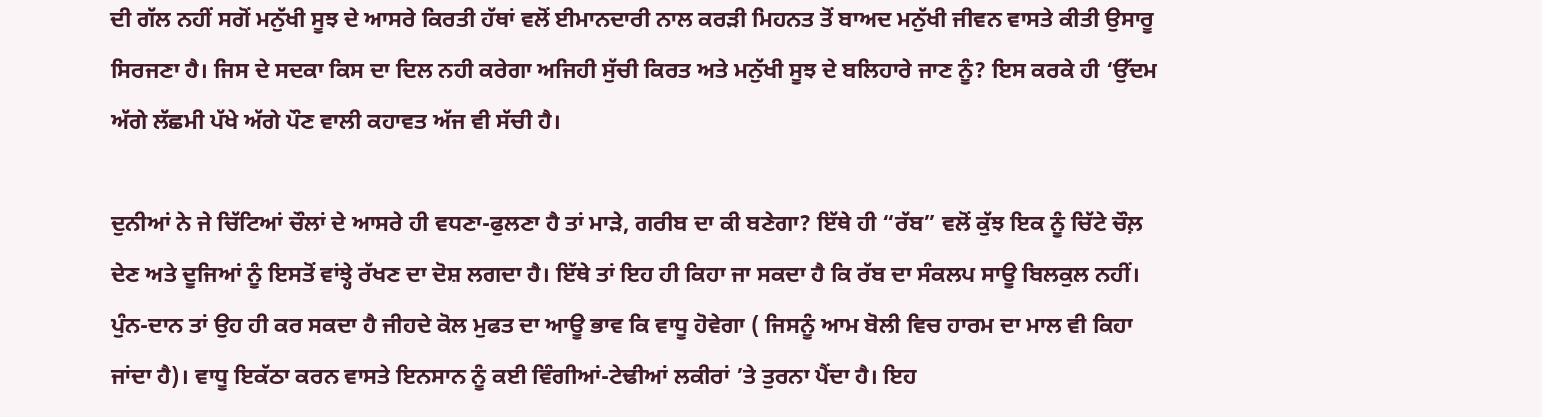ਦੀ ਗੱਲ ਨਹੀਂ ਸਗੋਂ ਮਨੁੱਖੀ ਸੂਝ ਦੇ ਆਸਰੇ ਕਿਰਤੀ ਹੱਥਾਂ ਵਲੋਂ ਈਮਾਨਦਾਰੀ ਨਾਲ ਕਰੜੀ ਮਿਹਨਤ ਤੋਂ ਬਾਅਦ ਮਨੁੱਖੀ ਜੀਵਨ ਵਾਸਤੇ ਕੀਤੀ ਉਸਾਰੂ ਸਿਰਜਣਾ ਹੈ। ਜਿਸ ਦੇ ਸਦਕਾ ਕਿਸ ਦਾ ਦਿਲ ਨਹੀ ਕਰੇਗਾ ਅਜਿਹੀ ਸੁੱਚੀ ਕਿਰਤ ਅਤੇ ਮਨੁੱਖੀ ਸੂਝ ਦੇ ਬਲਿਹਾਰੇ ਜਾਣ ਨੂੰ? ਇਸ ਕਰਕੇ ਹੀ ‘ਉੱਦਮ ਅੱਗੇ ਲੱਛਮੀ ਪੱਖੇ ਅੱਗੇ ਪੌਣ ਵਾਲੀ ਕਹਾਵਤ ਅੱਜ ਵੀ ਸੱਚੀ ਹੈ।

ਦੁਨੀਆਂ ਨੇ ਜੇ ਚਿੱਟਿਆਂ ਚੌਲਾਂ ਦੇ ਆਸਰੇ ਹੀ ਵਧਣਾ-ਫੁਲਣਾ ਹੈ ਤਾਂ ਮਾੜੇ, ਗਰੀਬ ਦਾ ਕੀ ਬਣੇਗਾ? ਇੱਥੇ ਹੀ “ਰੱਬ” ਵਲੋਂ ਕੁੱਝ ਇਕ ਨੂੰ ਚਿੱਟੇ ਚੌਲ਼ ਦੇਣ ਅਤੇ ਦੂਜਿਆਂ ਨੂੰ ਇਸਤੋਂ ਵਾਂਝ੍ਹੇ ਰੱਖਣ ਦਾ ਦੋਸ਼ ਲਗਦਾ ਹੈ। ਇੱਥੇ ਤਾਂ ਇਹ ਹੀ ਕਿਹਾ ਜਾ ਸਕਦਾ ਹੈ ਕਿ ਰੱਬ ਦਾ ਸੰਕਲਪ ਸਾਊ ਬਿਲਕੁਲ ਨਹੀਂ। ਪੁੰਨ-ਦਾਨ ਤਾਂ ਉਹ ਹੀ ਕਰ ਸਕਦਾ ਹੈ ਜੀਹਦੇ ਕੋਲ ਮੁਫਤ ਦਾ ਆਊ ਭਾਵ ਕਿ ਵਾਧੂ ਹੋਵੇਗਾ ( ਜਿਸਨੂੰ ਆਮ ਬੋਲੀ ਵਿਚ ਹਾਰਮ ਦਾ ਮਾਲ ਵੀ ਕਿਹਾ ਜਾਂਦਾ ਹੈ)। ਵਾਧੂ ਇਕੱਠਾ ਕਰਨ ਵਾਸਤੇ ਇਨਸਾਨ ਨੂੰ ਕਈ ਵਿੰਗੀਆਂ-ਟੇਢੀਆਂ ਲਕੀਰਾਂ ’ਤੇ ਤੁਰਨਾ ਪੈਂਦਾ ਹੈ। ਇਹ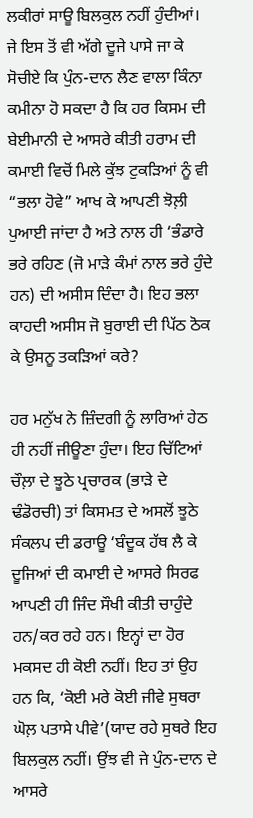ਲਕੀਰਾਂ ਸਾਊ ਬਿਲਕੁਲ ਨਹੀਂ ਹੁੰਦੀਆਂ। ਜੇ ਇਸ ਤੋਂ ਵੀ ਅੱਗੇ ਦੂਜੇ ਪਾਸੇ ਜਾ ਕੇ ਸੋਚੀਏ ਕਿ ਪੁੰਨ-ਦਾਨ ਲੈਣ ਵਾਲਾ ਕਿੰਨਾ ਕਮੀਨਾ ਹੋ ਸਕਦਾ ਹੈ ਕਿ ਹਰ ਕਿਸਮ ਦੀ ਬੇਈਮਾਨੀ ਦੇ ਆਸਰੇ ਕੀਤੀ ਹਰਾਮ ਦੀ ਕਮਾਈ ਵਿਚੋਂ ਮਿਲੇ ਕੁੱਝ ਟੁਕੜਿਆਂ ਨੂੰ ਵੀ “ਭਲਾ ਹੋਵੇ” ਆਖ ਕੇ ਆਪਣੀ ਝੋਲ਼ੀ ਪੁਆਈ ਜਾਂਦਾ ਹੈ ਅਤੇ ਨਾਲ ਹੀ ‘ਭੰਡਾਰੇ ਭਰੇ ਰਹਿਣ (ਜੋ ਮਾੜੇ ਕੰਮਾਂ ਨਾਲ ਭਰੇ ਹੁੰਦੇ ਹਨ) ਦੀ ਅਸੀਸ ਦਿੰਦਾ ਹੈ। ਇਹ ਭਲਾ ਕਾਹਦੀ ਅਸੀਸ ਜੋ ਬੁਰਾਈ ਦੀ ਪਿੱਠ ਠੋਕ ਕੇ ਉਸਨੂ ਤਕੜਿਆਂ ਕਰੇ?

ਹਰ ਮਨੁੱਖ ਨੇ ਜ਼ਿੰਦਗੀ ਨੂੰ ਲਾਰਿਆਂ ਹੇਠ ਹੀ ਨਹੀਂ ਜੀਊਣਾ ਹੁੰਦਾ। ਇਹ ਚਿੱਟਿਆਂ ਚੌਲ਼ਾ ਦੇ ਝੂਠੇ ਪ੍ਰਚਾਰਕ (ਭਾੜੇ ਦੇ ਢੰਡੋਰਚੀ) ਤਾਂ ਕਿਸਮਤ ਦੇ ਅਸਲੋਂ ਝੂਠੇ ਸੰਕਲਪ ਦੀ ਡਰਾਊ ‘ਬੰਦੂਕ ਹੱਥ ਲੈ ਕੇ ਦੂਜਿਆਂ ਦੀ ਕਮਾਈ ਦੇ ਆਸਰੇ ਸਿਰਫ ਆਪਣੀ ਹੀ ਜਿੰਦ ਸੌਖੀ ਕੀਤੀ ਚਾਹੁੰਦੇ ਹਨ/ਕਰ ਰਹੇ ਹਨ। ਇਨ੍ਹਾਂ ਦਾ ਹੋਰ ਮਕਸਦ ਹੀ ਕੋਈ ਨਹੀਂ। ਇਹ ਤਾਂ ਉਹ ਹਨ ਕਿ, ‘ਕੋਈ ਮਰੇ ਕੋਈ ਜੀਵੇ ਸੁਥਰਾ ਘੋਲ਼ ਪਤਾਸੇ ਪੀਵੇ’(ਯਾਦ ਰਹੇ ਸੁਥਰੇ ਇਹ ਬਿਲਕੁਲ ਨਹੀਂ। ਉਂਝ ਵੀ ਜੇ ਪੁੰਨ-ਦਾਨ ਦੇ ਆਸਰੇ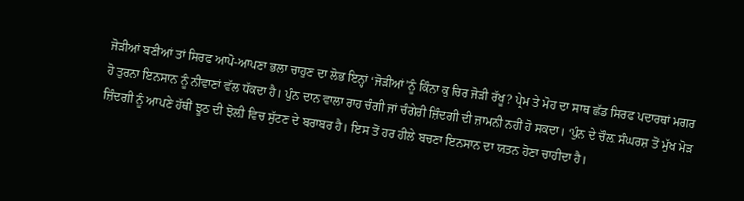ਜੋੜੀਆਂ ਬਣੀਆਂ ਤਾਂ ਸਿਰਫ ਆਪੋ-ਆਪਣਾ ਭਲਾ ਚਾਹੁਣ ਦਾ ਲੋਭ ਇਨ੍ਹਾਂ ‘ਜੋੜੀਆਂ’ਨੂੰ ਕਿੰਨਾ ਕੁ ਚਿਰ ਜੋੜੀ ਰੱਖੂ? ਪ੍ਰੇਮ ਤੇ ਮੋਹ ਦਾ ਸਾਥ ਛੱਡ ਸਿਰਫ ਪਦਾਰਥਾਂ ਮਗਰ ਹੋ ਤੁਰਨਾ ਇਨਸਾਨ ਨੂੰ ਨੀਵਾਣਾਂ ਵੱਲ ਧੱਕਦਾ ਹੈ। ਪੁੰਨ ਦਾਨ ਵਾਲਾ ਰਾਹ ਚੰਗੀ ਜਾਂ ਚੰਗੇਰੀ ਜ਼ਿੰਦਗੀ ਦੀ ਜ਼ਾਮਨੀ ਨਹੀਂ ਹੋ ਸਕਦਾ। ‘ਪੁੰਨ ਦੇ ਚੌਲ਼ ਸੰਘਰਸ਼ ਤੋਂ ਮੁੱਖ ਮੋੜ ਜ਼ਿੰਦਗੀ ਨੂੰ ਆਪਣੇ ਹੱਥੀਂ ਝੂਠ ਦੀ ਝੋਲ਼ੀ ਵਿਚ ਸੁੱਟਣ ਦੇ ਬਰਾਬਰ ਹੈ। ਇਸ ਤੋਂ ਹਰ ਹੀਲੇ ਬਚਣਾ ਇਨਸਾਨ ਦਾ ਯਤਨ ਹੋਣਾ ਚਾਹੀਦਾ ਹੈ।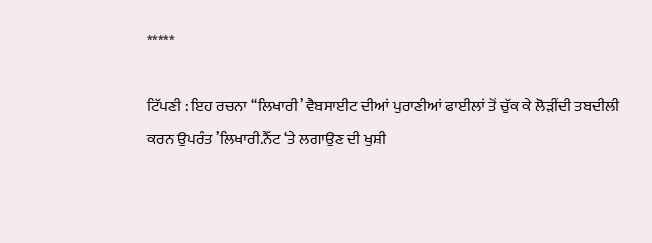*****

ਟਿੱਪਣੀ : ਇਹ ਰਚਨਾ ‘‘ਲਿਖਾਰੀ’ ਵੈਬਸਾਈਟ ਦੀਆਂ ਪੁਰਾਣੀਆਂ ਫਾਈਲਾਂ ਤੋਂ ਚੁੱਕ ਕੇ ਲੋੜੀਂਦੀ ਤਬਦੀਲੀ ਕਰਨ ਉਪਰੰਤ ’ਲਿਖਾਰੀ.ਨੈੱਟ ‘ਤੇ ਲਗਾਉਣ ਦੀ ਖੁਸ਼ੀ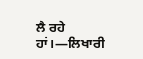ਲੈ ਰਹੇ ਹਾਂ।—ਲਿਖਾਰੀ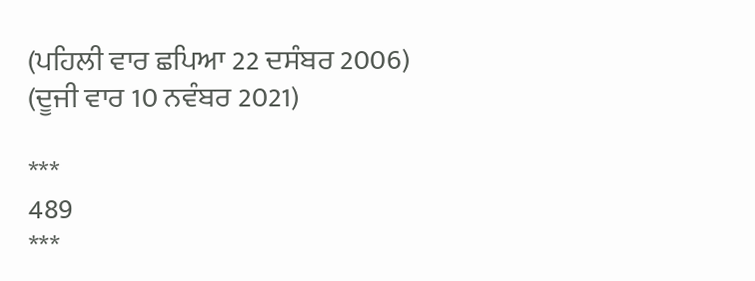(ਪਹਿਲੀ ਵਾਰ ਛਪਿਆ 22 ਦਸੰਬਰ 2006)
(ਦੂਜੀ ਵਾਰ 10 ਨਵੰਬਰ 2021)

***
489
***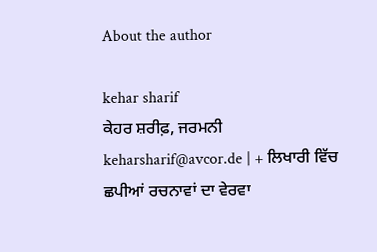About the author

kehar sharif
ਕੇਹਰ ਸ਼ਰੀਫ਼, ਜਰਮਨੀ
keharsharif@avcor.de | + ਲਿਖਾਰੀ ਵਿੱਚ ਛਪੀਆਂ ਰਚਨਾਵਾਂ ਦਾ ਵੇਰਵਾ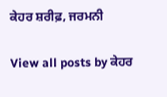ਕੇਹਰ ਸ਼ਰੀਫ਼, ਜਰਮਨੀ

View all posts by ਕੇਹਰ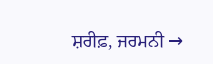ਸ਼ਰੀਫ਼, ਜਰਮਨੀ →